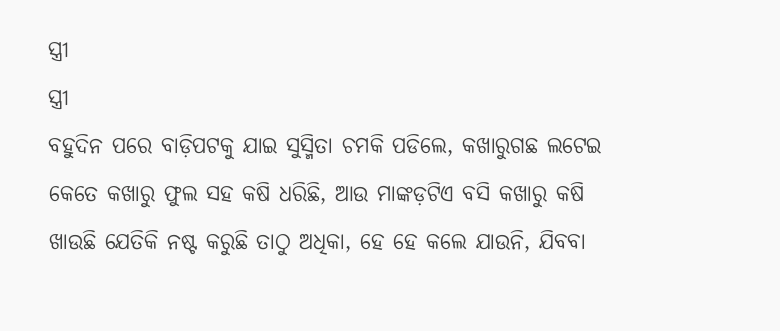ସ୍ତ୍ରୀ
ସ୍ତ୍ରୀ
ବହୁଦିନ ପରେ ବାଡ଼ିପଟକୁ ଯାଇ ସୁସ୍ମିତା ଚମକି ପଡିଲେ, କଖାରୁଗଛ ଲଟେଇ କେତେ କଖାରୁ ଫୁଲ ସହ କଷି ଧରିଛି, ଆଉ ମାଙ୍କଡ଼ଟିଏ ବସି କଖାରୁ କଷି ଖାଉଛି ଯେତିକି ନଷ୍ଟ କରୁଛି ତାଠୁ ଅଧିକା, ହେ ହେ କଲେ ଯାଉନି, ଯିବବା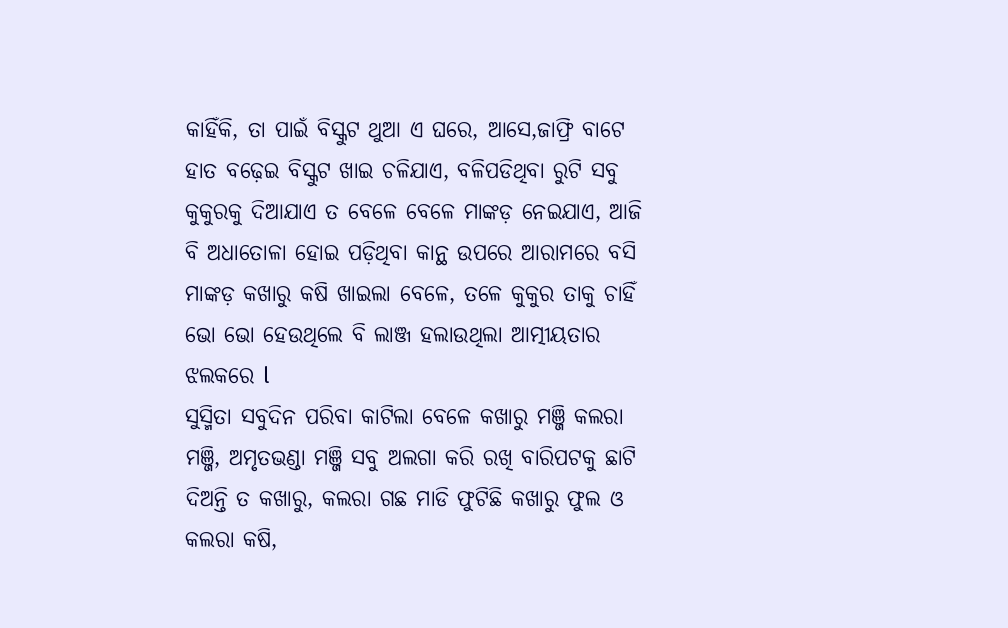କାହିଁକି, ତା ପାଇଁ ବିସ୍କୁଟ ଥୁଆ ଏ ଘରେ, ଆସେ,ଜାଫ୍ରି ବାଟେ ହାତ ବଢ଼େଇ ବିସ୍କୁଟ ଖାଇ ଚଳିଯାଏ, ବଳିପଡିଥିବା ରୁଟି ସବୁ କୁକୁରକୁ ଦିଆଯାଏ ତ ବେଳେ ବେଳେ ମାଙ୍କଡ଼ ନେଇଯାଏ, ଆଜି ବି ଅଧାତୋଳା ହୋଇ ପଡ଼ିଥିବା କାନ୍ଥ ଉପରେ ଆରାମରେ ବସି ମାଙ୍କଡ଼ କଖାରୁ କଷି ଖାଇଲା ବେଳେ, ତଳେ କୁକୁର ତାକୁ ଚାହିଁ ଭୋ ଭୋ ହେଉଥିଲେ ବି ଲାଞ୍ଜ ହଲାଉଥିଲା ଆତ୍ମୀୟତାର ଝଲକରେ l
ସୁସ୍ମିତା ସବୁଦିନ ପରିବା କାଟିଲା ବେଳେ କଖାରୁ ମଞ୍ଜି କଲରା ମଞ୍ଜି, ଅମୃତଭଣ୍ଡା ମଞ୍ଜି ସବୁ ଅଲଗା କରି ରଖି ବାରିପଟକୁ ଛାଟି ଦିଅନ୍ତି ତ କଖାରୁ, କଲରା ଗଛ ମାଡି ଫୁଟିଛି କଖାରୁ ଫୁଲ ଓ କଲରା କଷି,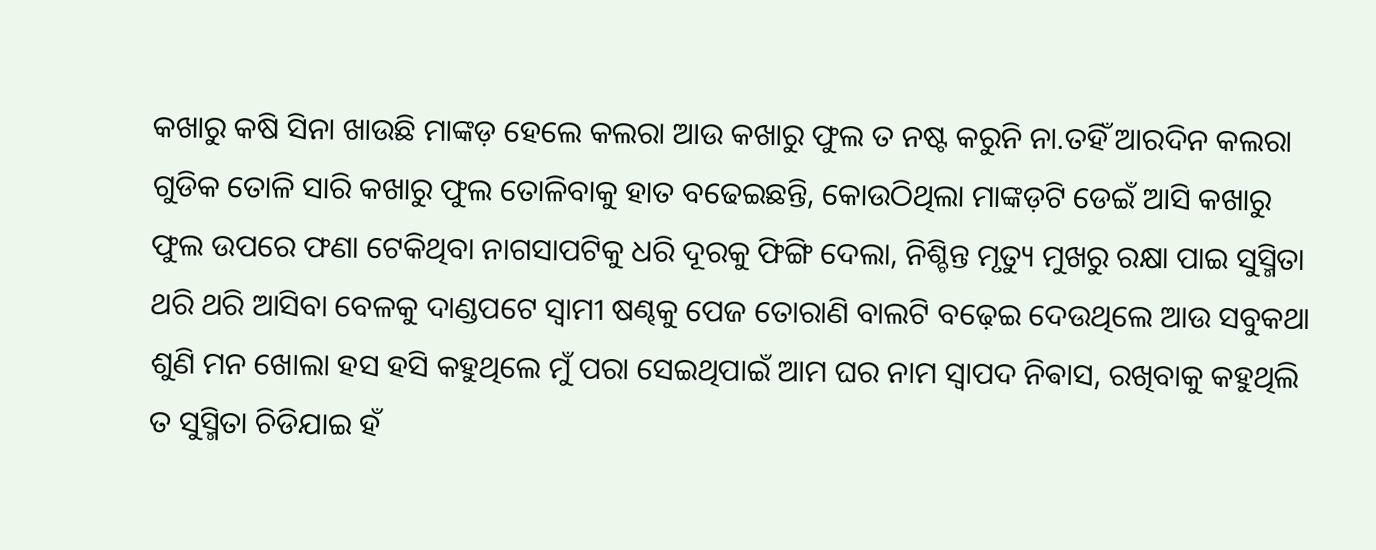କଖାରୁ କଷି ସିନା ଖାଉଛି ମାଙ୍କଡ଼ ହେଲେ କଲରା ଆଉ କଖାରୁ ଫୁଲ ତ ନଷ୍ଟ କରୁନି ନା.ତହିଁ ଆରଦିନ କଲରା ଗୁଡିକ ତୋଳି ସାରି କଖାରୁ ଫୁଲ ତୋଳିବାକୁ ହାତ ବଢେଇଛନ୍ତି, କୋଉଠିଥିଲା ମାଙ୍କଡ଼ଟି ଡେଇଁ ଆସି କଖାରୁ ଫୁଲ ଉପରେ ଫଣା ଟେକିଥିବା ନାଗସାପଟିକୁ ଧରି ଦୂରକୁ ଫିଙ୍ଗି ଦେଲା, ନିଶ୍ଚିନ୍ତ ମୃତ୍ୟୁ ମୁଖରୁ ରକ୍ଷା ପାଇ ସୁସ୍ମିତା ଥରି ଥରି ଆସିବା ବେଳକୁ ଦାଣ୍ଡପଟେ ସ୍ୱାମୀ ଷଣ୍ଢକୁ ପେଜ ତୋରାଣି ବାଲଟି ବଢ଼େଇ ଦେଉଥିଲେ ଆଉ ସବୁକଥା ଶୁଣି ମନ ଖୋଲା ହସ ହସି କହୁଥିଲେ ମୁଁ ପରା ସେଇଥିପାଇଁ ଆମ ଘର ନାମ ସ୍ୱାପଦ ନିଵାସ, ରଖିବାକୁ କହୁଥିଲି ତ ସୁସ୍ମିତା ଚିଡିଯାଇ ହଁ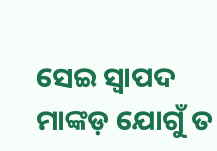ସେଇ ସ୍ୱାପଦ ମାଙ୍କଡ଼ ଯୋଗୁଁ ତ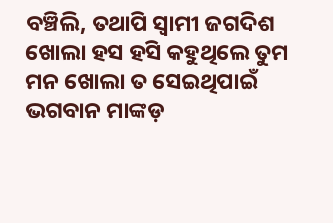ବଞ୍ଚିଲି, ତଥାପି ସ୍ୱାମୀ ଜଗଦିଶ ଖୋଲା ହସ ହସି କହୁଥିଲେ ତୁମ ମନ ଖୋଲା ତ ସେଇଥିପାଇଁ ଭଗବାନ ମାଙ୍କଡ଼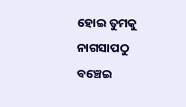ହୋଇ ତୁମକୁ ନାଗସାପଠୁ ବଞ୍ଚେଇ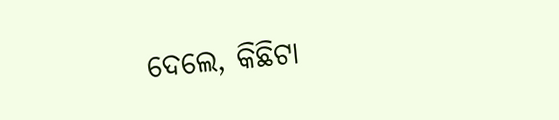ଦେଲେ, କିଛିଟା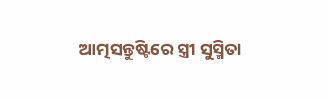ଆତ୍ମସନ୍ତୁଷ୍ଟିରେ ସ୍ତ୍ରୀ ସୁସ୍ମିତା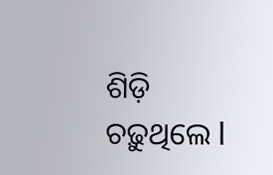ଶିଡ଼ି ଚଢ଼ୁଥିଲେ l